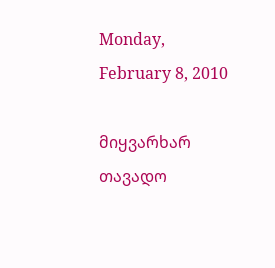Monday, February 8, 2010

მიყვარხარ თავადო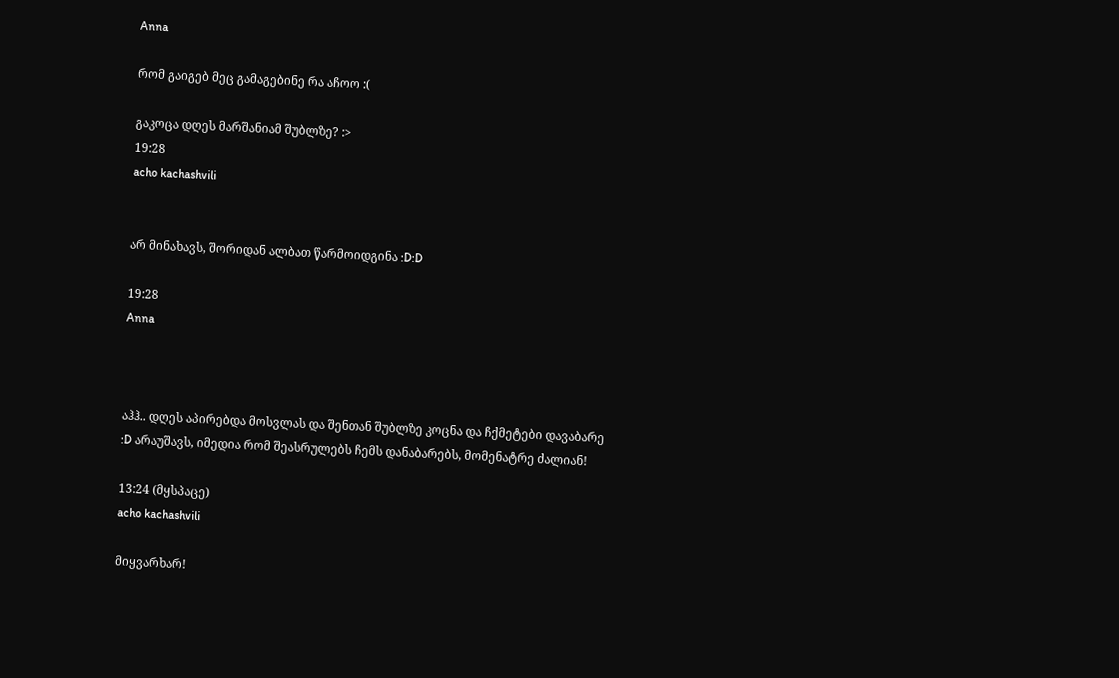Anna

რომ გაიგებ მეც გამაგებინე რა აჩოო :(

გაკოცა დღეს მარშანიამ შუბლზე? :>
19:28
acho kachashvili


არ მინახავს, შორიდან ალბათ წარმოიდგინა :D:D

19:28
Anna



აჰჰ.. დღეს აპირებდა მოსვლას და შენთან შუბლზე კოცნა და ჩქმეტები დავაბარე :D არაუშავს, იმედია რომ შეასრულებს ჩემს დანაბარებს, მომენატრე ძალიან!

13:24 (მყსპაცე)
acho kachashvili

მიყვარხარ!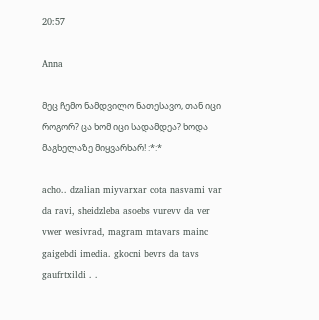20:57

Anna

მეც ჩემო ნამდვილო ნათესავო, თან იცი როგორ? ცა ხომ იცი სადამდეა? ხოდა მაგხელაზე მიყვარხარ! :*:*

acho.. dzalian miyvarxar cota nasvami var da ravi, sheidzleba asoebs vurevv da ver vwer wesivrad, magram mtavars mainc gaigebdi imedia. gkocni bevrs da tavs gaufrtxildi . .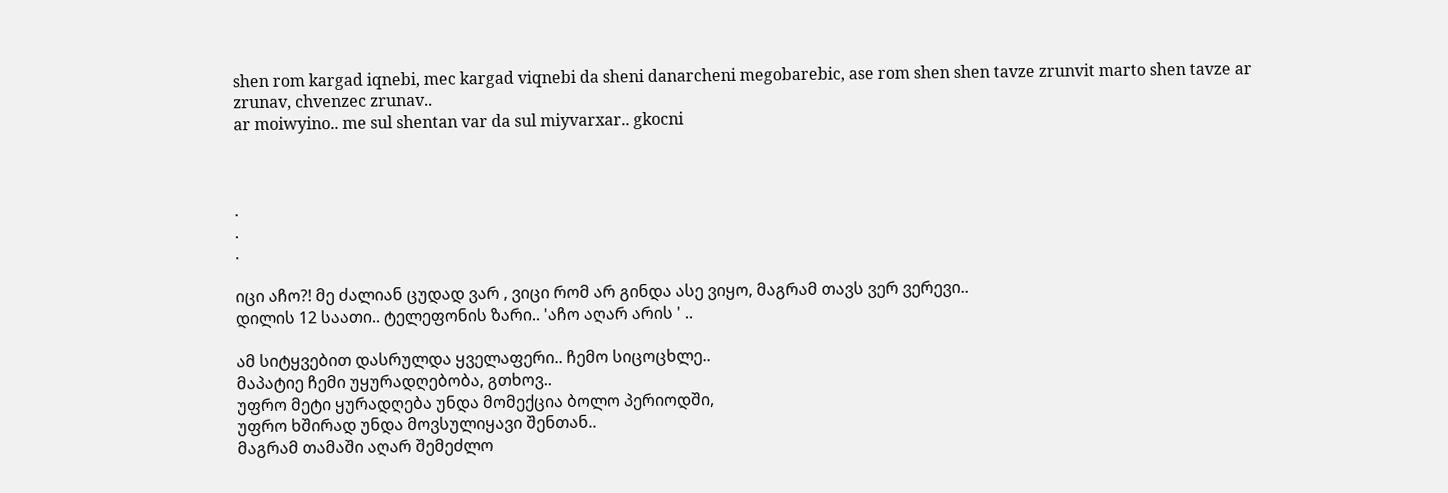shen rom kargad iqnebi, mec kargad viqnebi da sheni danarcheni megobarebic, ase rom shen shen tavze zrunvit marto shen tavze ar zrunav, chvenzec zrunav..
ar moiwyino.. me sul shentan var da sul miyvarxar.. gkocni



.
.
.

იცი აჩო?! მე ძალიან ცუდად ვარ , ვიცი რომ არ გინდა ასე ვიყო, მაგრამ თავს ვერ ვერევი..
დილის 12 საათი.. ტელეფონის ზარი.. 'აჩო აღარ არის ' ..

ამ სიტყვებით დასრულდა ყველაფერი.. ჩემო სიცოცხლე..
მაპატიე ჩემი უყურადღებობა, გთხოვ..
უფრო მეტი ყურადღება უნდა მომექცია ბოლო პერიოდში,
უფრო ხშირად უნდა მოვსულიყავი შენთან..
მაგრამ თამაში აღარ შემეძლო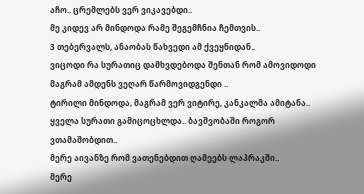აჩო.. ცრემლებს ვერ ვიკავებდი..
მე კიდევ არ მინდოდა რამე შეგემჩნია ჩემთვის..
3 თებერვალს, ანაობას წახვედი ამ ქვეყნიდან..
ვიცოდი რა სურათიც დამხვდებოდა შენთან რომ ამოვიდოდი
მაგრამ ამდენს ვეღარ წარმოვიდგენდი ..
ტირილი მინდოდა, მაგრამ ვერ ვიტირე, კანკალმა ამიტანა..
ყველა სურათი გამიცოცხლდა.. ბავშვობაში როგორ ვთამაშობდით..
მერე აივანზე რომ ვათენებდით ღამეებს ლაპრაკში..
მერე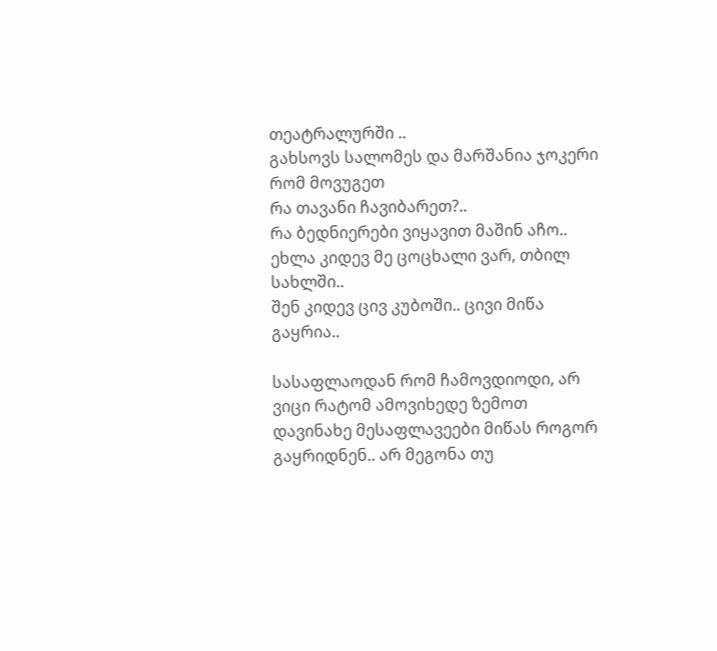თეატრალურში ..
გახსოვს სალომეს და მარშანია ჯოკერი რომ მოვუგეთ
რა თავანი ჩავიბარეთ?..
რა ბედნიერები ვიყავით მაშინ აჩო..
ეხლა კიდევ მე ცოცხალი ვარ, თბილ სახლში..
შენ კიდევ ცივ კუბოში.. ცივი მიწა გაყრია..

სასაფლაოდან რომ ჩამოვდიოდი, არ ვიცი რატომ ამოვიხედე ზემოთ
დავინახე მესაფლავეები მიწას როგორ გაყრიდნენ.. არ მეგონა თუ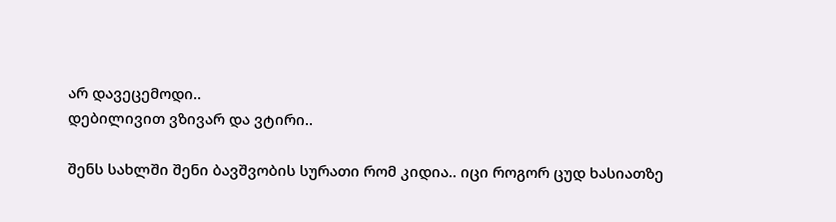არ დავეცემოდი..
დებილივით ვზივარ და ვტირი..

შენს სახლში შენი ბავშვობის სურათი რომ კიდია.. იცი როგორ ცუდ ხასიათზე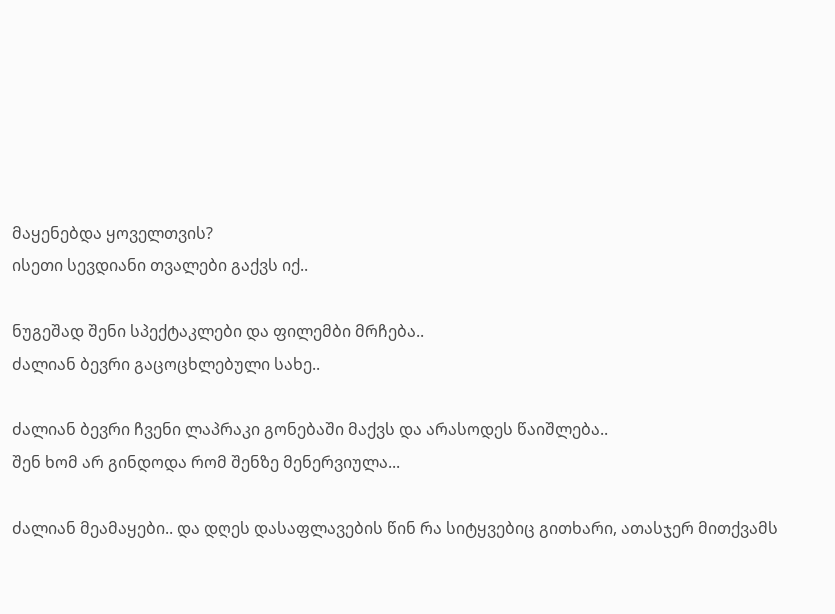მაყენებდა ყოველთვის?
ისეთი სევდიანი თვალები გაქვს იქ..

ნუგეშად შენი სპექტაკლები და ფილემბი მრჩება..
ძალიან ბევრი გაცოცხლებული სახე..

ძალიან ბევრი ჩვენი ლაპრაკი გონებაში მაქვს და არასოდეს წაიშლება..
შენ ხომ არ გინდოდა რომ შენზე მენერვიულა...

ძალიან მეამაყები.. და დღეს დასაფლავების წინ რა სიტყვებიც გითხარი, ათასჯერ მითქვამს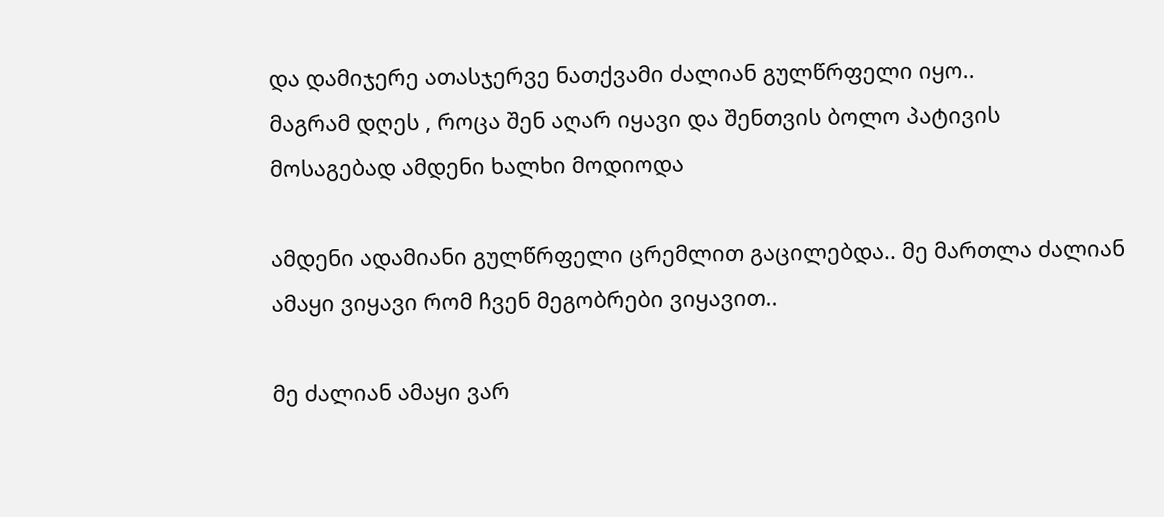და დამიჯერე ათასჯერვე ნათქვამი ძალიან გულწრფელი იყო..
მაგრამ დღეს , როცა შენ აღარ იყავი და შენთვის ბოლო პატივის მოსაგებად ამდენი ხალხი მოდიოდა

ამდენი ადამიანი გულწრფელი ცრემლით გაცილებდა.. მე მართლა ძალიან ამაყი ვიყავი რომ ჩვენ მეგობრები ვიყავით..

მე ძალიან ამაყი ვარ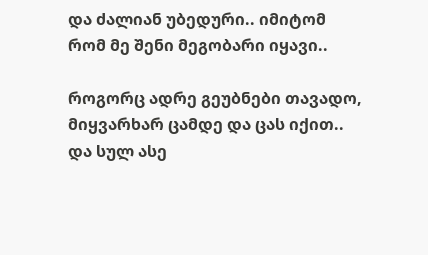და ძალიან უბედური.. იმიტომ რომ მე შენი მეგობარი იყავი..

როგორც ადრე გეუბნები თავადო, მიყვარხარ ცამდე და ცას იქით..
და სულ ასე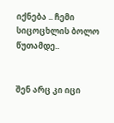იქნება .. ჩემი სიცოცხლის ბოლო წუთამდე..


შენ არც კი იცი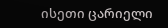ისეთი ცარიელი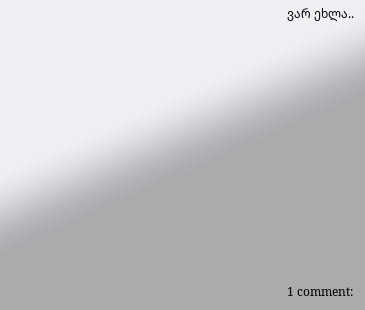ვარ ეხლა..











1 comment: